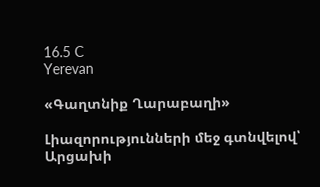16.5 C
Yerevan

«Գաղտնիք Ղարաբաղի»

Լիազորությունների մեջ գտնվելով՝ Արցախի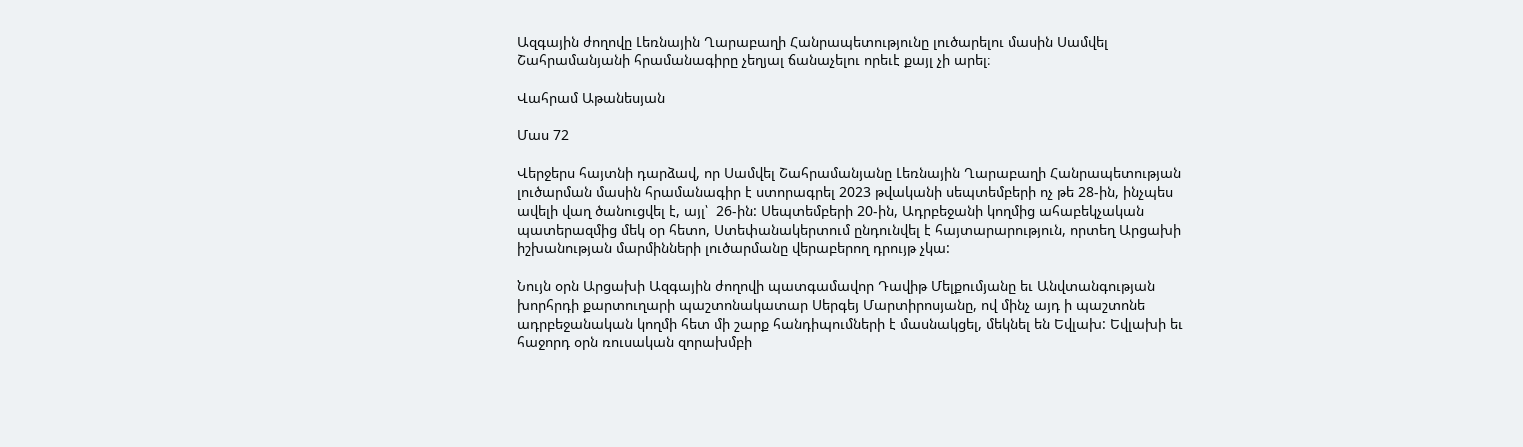Ազգային ժողովը Լեռնային Ղարաբաղի Հանրապետությունը լուծարելու մասին Սամվել Շահրամանյանի հրամանագիրը չեղյալ ճանաչելու որեւէ քայլ չի արել։

Վահրամ Աթանեսյան

Մաս 72

Վերջերս հայտնի դարձավ, որ Սամվել Շահրամանյանը Լեռնային Ղարաբաղի Հանրապետության լուծարման մասին հրամանագիր է ստորագրել 2023 թվականի սեպտեմբերի ոչ թե 28-ին, ինչպես ավելի վաղ ծանուցվել է, այլ՝  26-ին: Սեպտեմբերի 20-ին, Ադրբեջանի կողմից ահաբեկչական պատերազմից մեկ օր հետո, Ստեփանակերտում ընդունվել է հայտարարություն, որտեղ Արցախի իշխանության մարմինների լուծարմանը վերաբերող դրույթ չկա:

Նույն օրն Արցախի Ազգային ժողովի պատգամավոր Դավիթ Մելքումյանը եւ Անվտանգության խորհրդի քարտուղարի պաշտոնակատար Սերգեյ Մարտիրոսյանը, ով մինչ այդ ի պաշտոնե ադրբեջանական կողմի հետ մի շարք հանդիպումների է մասնակցել, մեկնել են Եվլախ: Եվլախի եւ հաջորդ օրն ռուսական զորախմբի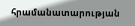հրամանատարության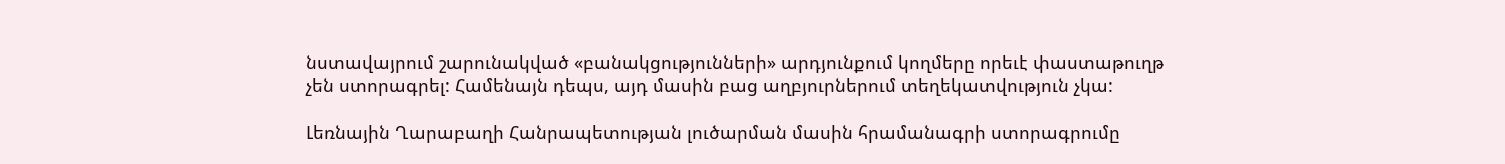նստավայրում շարունակված «բանակցությունների» արդյունքում կողմերը որեւէ փաստաթուղթ չեն ստորագրել: Համենայն դեպս, այդ մասին բաց աղբյուրներում տեղեկատվություն չկա:

Լեռնային Ղարաբաղի Հանրապետության լուծարման մասին հրամանագրի ստորագրումը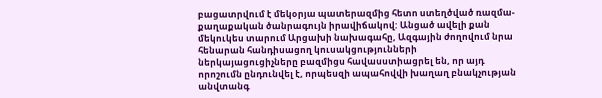բացատրվում է մեկօրյա պատերազմից հետո ստեղծված ռազմա-քաղաքական ծանրագույն իրավիճակով: Անցած ավելի քան մեկուկես տարում Արցախի նախագահը, Ազգային ժողովում նրա հենարան հանդիսացող կուսակցությունների ներկայացուցիչները բազմիցս հավասստիացրել են, որ այդ որոշումն ընդունվել է, որպեսզի ապահովվի խաղաղ բնակչության անվտանգ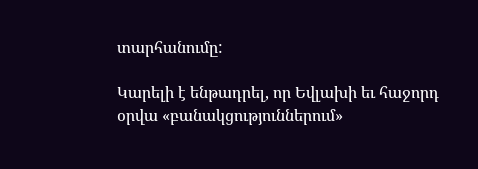տարհանումը:

Կարելի է ենթադրել, որ Եվլախի եւ հաջորդ օրվա «բանակցություններում»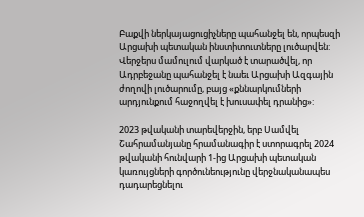Բաքվի ներկայացուցիչները պահանջել են, որպեսզի Արցախի պետական ինստիտուտները լուծարվեն: Վերջերս մամուլում վարկած է տարածվել, որ Ադրբեջանը պահանջել է նաեւ Արցախի Ազգային ժողովի լուծարումը, բայց «քննարկումների արդյունքում հաջողվել է խուսափել դրանից»:

2023 թվականի տարեվերջին, երբ Սամվել Շահրամանյանը հրամանագիր է ստորագրել 2024 թվականի հունվարի 1‑ից Արցախի պետական կառույցների գործունեությունը վերջնականապես դադարեցնելու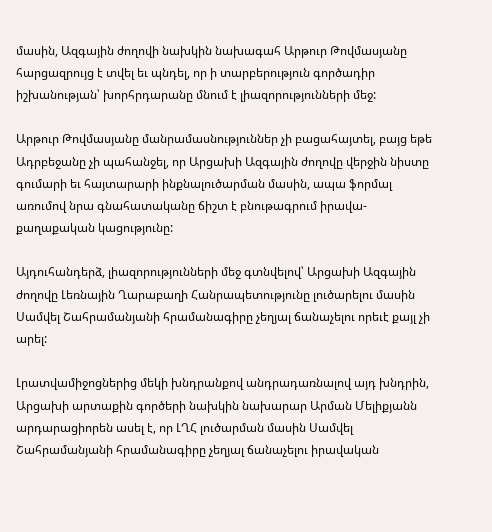մասին, Ազգային ժողովի նախկին նախագահ Արթուր Թովմասյանը հարցազրույց է տվել եւ պնդել, որ ի տարբերություն գործադիր իշխանության՝ խորհրդարանը մնում է լիազորությունների մեջ:

Արթուր Թովմասյանը մանրամասնություններ չի բացահայտել, բայց եթե Ադրբեջանը չի պահանջել, որ Արցախի Ազգային ժողովը վերջին նիստը գումարի եւ հայտարարի ինքնալուծարման մասին, ապա ֆորմալ առումով նրա գնահատականը ճիշտ է բնութագրում իրավա-քաղաքական կացությունը:

Այդուհանդերձ, լիազորությունների մեջ գտնվելով՝ Արցախի Ազգային ժողովը Լեռնային Ղարաբաղի Հանրապետությունը լուծարելու մասին Սամվել Շահրամանյանի հրամանագիրը չեղյալ ճանաչելու որեւէ քայլ չի արել:

Լրատվամիջոցներից մեկի խնդրանքով անդրադառնալով այդ խնդրին, Արցախի արտաքին գործերի նախկին նախարար Արման Մելիքյանն արդարացիորեն ասել է, որ ԼՂՀ լուծարման մասին Սամվել Շահրամանյանի հրամանագիրը չեղյալ ճանաչելու իրավական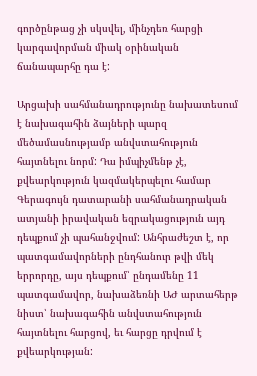գործընթաց չի սկսվել, մինչդեռ հարցի կարգավորման միակ օրինական ճանապարհը դա է:

Արցախի սահմանադրությունը նախատեսում է նախագահին ձայների պարզ մեծամասնությամբ անվստահություն հայտնելու նորմ: Դա իմպիչմենթ չէ, քվեարկություն կազմակերպելու համար Գերագույն դատարանի սահմանադրական ատյանի իրավական եզրակացություն այդ դեպքում չի պահանջվում: Անհրաժեշտ է, որ պատգամավորների ընդհանուր թվի մեկ երրորդը, այս դեպքում՝ ընդամենը 11 պատգամավոր, նախաձեռնի ԱԺ արտահերթ նիստ՝ նախագահին անվստահություն հայտնելու հարցով, եւ հարցը դրվում է քվեարկության: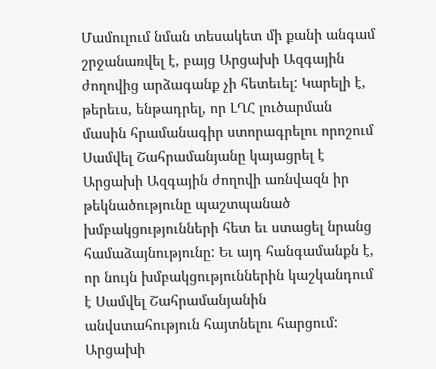Մամուլում նման տեսակետ մի քանի անգամ շրջանառվել է, բայց Արցախի Ազգային ժողովից արձագանք չի հետեւել: Կարելի է, թերեւս, ենթադրել, որ ԼՂՀ լուծարման մասին հրամանագիր ստորագրելու որոշում Սամվել Շահրամանյանը կայացրել է Արցախի Ազգային ժողովի առնվազն իր թեկնածությունը պաշտպանած խմբակցությունների հետ եւ ստացել նրանց համաձայնությունը: Եւ այդ հանգամանքն է, որ նույն խմբակցություններին կաշկանդում է Սամվել Շահրամանյանին անվստահություն հայտնելու հարցում: Արցախի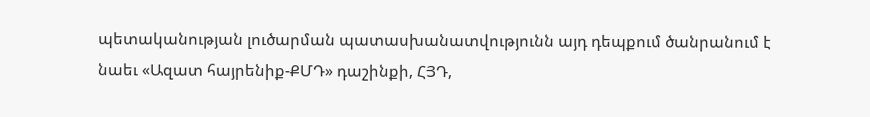պետականության լուծարման պատասխանատվությունն այդ դեպքում ծանրանում է նաեւ «Ազատ հայրենիք-ՔՄԴ» դաշինքի, ՀՅԴ,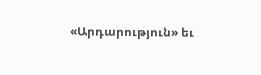«Արդարություն» եւ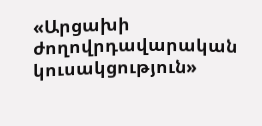«Արցախի ժողովրդավարական կուսակցություն»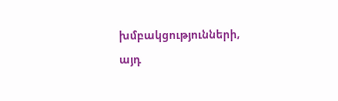խմբակցությունների, այդ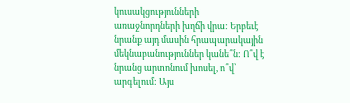կուսակցությունների առաջնորդների խղճի վրա: Երբեւէ նրանք այդ մասին հրապարակային մեկնաբանություններ կանե՞ն: Ո՞վ է նրանց արտոնում խոսել, ո՞վ՝ արգելում: Այս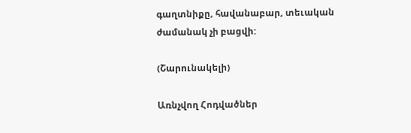գաղտնիքը, հավանաբար, տեւական ժամանակ չի բացվի:

(Շարունակելի)

Առնչվող Հոդվածներ